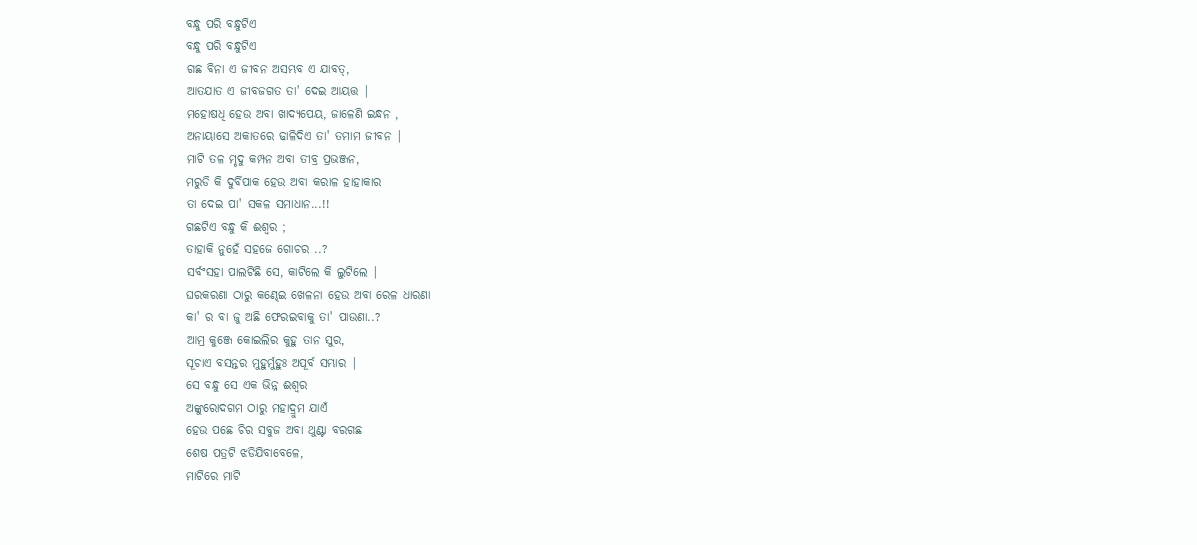ବନ୍ଧୁ ପରି ବନ୍ଧୁଟିଏ
ବନ୍ଧୁ ପରି ବନ୍ଧୁଟିଏ
ଗଛ ବିନା ଏ ଜୀବନ ଅସମ୍ଭବ ଏ ଯାବତ୍,
ଆତଯାତ ଏ ଜୀବଜଗତ ତା' ଦେଇ ଆୟତ୍ତ |
ମହୋଷଧି ହେଉ ଅବା ଖାଦ୍ୟପେୟ, ଜାଳେଣି ଇନ୍ଧନ ,
ଅନାୟାସେ ଅକାତରେ ଢାଳିଦିଏ ତା' ତମାମ ଜୀବନ |
ମାଟି ତଳ ମୃଦୁ କମ୍ପନ ଅବା ତୀବ୍ର ପ୍ରଭଞ୍ଜନ,
ମରୁଡି କି ଦୁର୍ବିପାକ ହେଉ ଅବା କରାଳ ହାହାକାର
ତା ଦେଇ ପା' ସକଳ ସମାଧାନ...!!
ଗଛଟିଏ ବନ୍ଧୁ କି ଈଶ୍ୱର ;
ତାହାକି ନୁହେଁ ସହଜେ ଗୋଚର ..?
ସର୍ବଂସହା ପାଲଟିଛି ସେ, କାଟିଲେ କି ଲୁଟିଲେ |
ଘରକରଣା ଠାରୁ କଣ୍ଢେଇ ଖେଳନା ହେଉ ଅବା ରେଳ ଧାରଣା
କା' ର ବା ଜୁ ଅଛି ଫେରଇବାକୁ ତା' ପାଉଣା..?
ଆମ୍ର କୁଞ୍ଜେ କୋଇଲିର କୁହୁ ତାନ ସୁର,
ସୂଚାଏ ବସନ୍ତର ମୁହୁର୍ମୁହୁଃ ଅପୂର୍ବ ସମ୍ଭାର |
ସେ ବନ୍ଧୁ ସେ ଏକ ଭିନ୍ନ ଈଶ୍ୱର
ଅଙ୍କୁରୋଦଗମ ଠାରୁ ମହାଦ୍ରୁମ ଯାଏଁ
ହେଉ ପଛେ ଚିର ସବୁଜ ଅବା ଥୁଣ୍ଟା ବରଗଛ
ଶେଷ ପତ୍ରଟି ଝଡିଯିବାବେଳେ,
ମାଟିରେ ମାଟି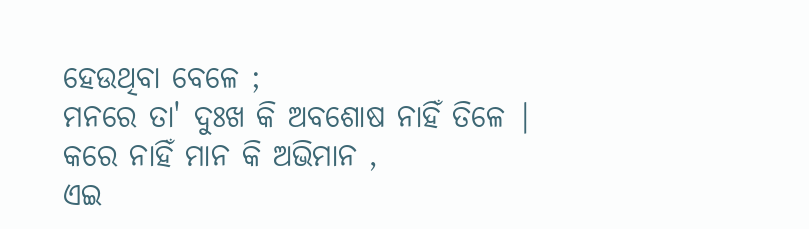ହେଉଥିବା ବେଳେ ;
ମନରେ ତା' ଦୁଃଖ କି ଅବଶୋଷ ନାହିଁ ତିଳେ |
କରେ ନାହିଁ ମାନ କି ଅଭିମାନ ,
ଏଇ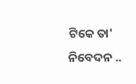ଟିକେ ତା' ନିବେଦନ ..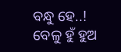ବନ୍ଧୁ ହେ..!
ବେଳୁ ହୁଁ ହୁଅ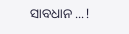ସାବଧାନ ...!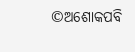©ଅଶୋକପବି